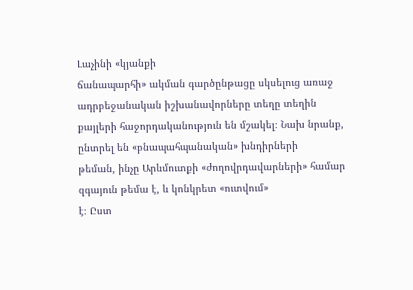Լաչինի «կյանքի
ճանապարհի» ակման գարծընթացը սկսելուց առաջ ադրբեջանական իշխանավորները տեղը տեղին
քայլերի հաջորդականություն են մշակել։ Նախ նրանք, ընտրել են «բնապահպանական» խնդիրների
թեման, ինչը Արևմուտքի «ժողովրդավարների» համար զգայուն թեմա է, և կոնկրետ «ուտվում»
է։ Ըստ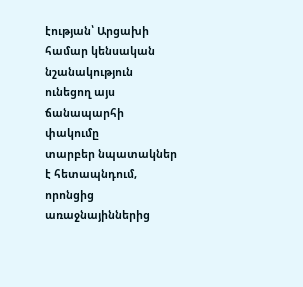էության՝ Արցախի համար կենսական նշանակություն ունեցող այս ճանապարհի փակումը
տարբեր նպատակներ է հետապնդում, որոնցից առաջնայիններից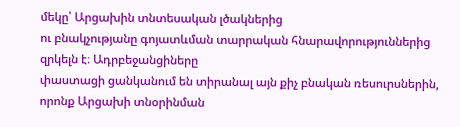մեկը՝ Արցախին տնտեսական լծակներից
ու բնակչությանը գոյատևման տարրական հնարավորություններից զրկելն է։ Ադրբեջանցիները
փաստացի ցանկանում են տիրանալ այն քիչ բնական ռեսուրսներին, որոնք Արցախի տնօրինման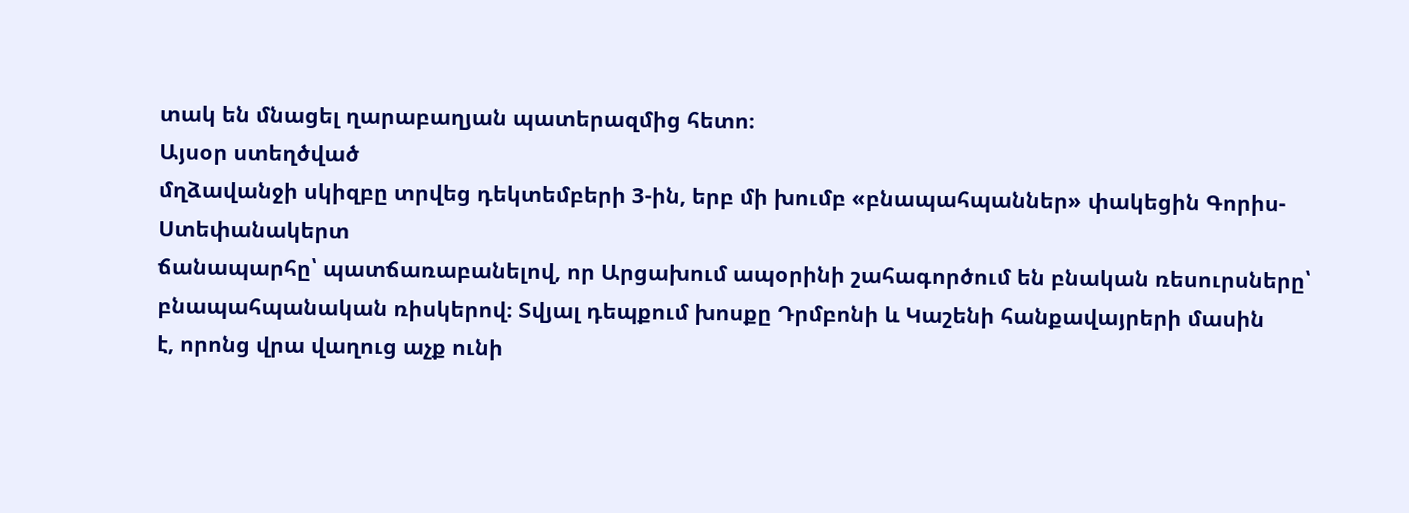տակ են մնացել ղարաբաղյան պատերազմից հետո։
Այսօր ստեղծված
մղձավանջի սկիզբը տրվեց դեկտեմբերի 3-ին, երբ մի խումբ «բնապահպաններ» փակեցին Գորիս-Ստեփանակերտ
ճանապարհը՝ պատճառաբանելով, որ Արցախում ապօրինի շահագործում են բնական ռեսուրսները՝
բնապահպանական ռիսկերով։ Տվյալ դեպքում խոսքը Դրմբոնի և Կաշենի հանքավայրերի մասին
է, որոնց վրա վաղուց աչք ունի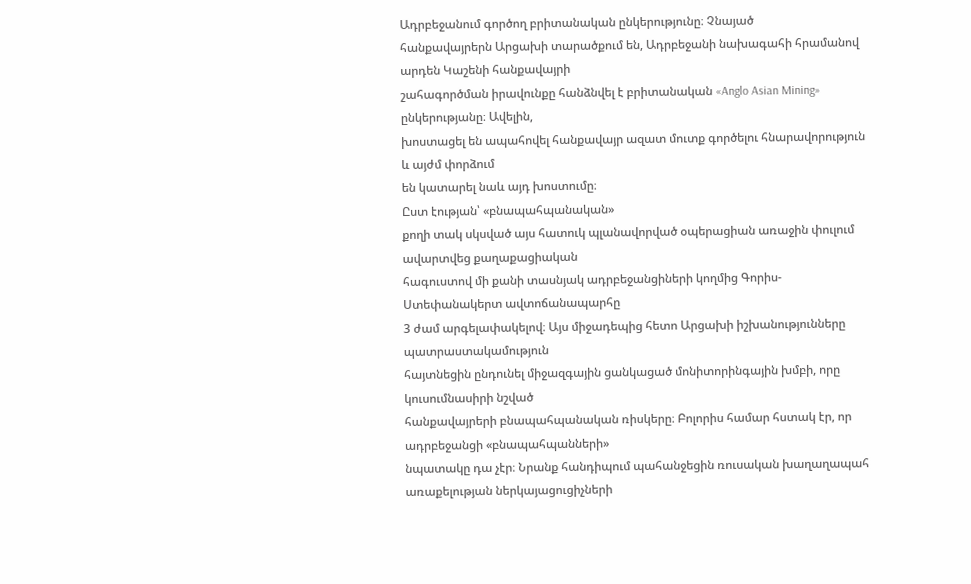Ադրբեջանում գործող բրիտանական ընկերությունը։ Չնայած
հանքավայրերն Արցախի տարածքում են, Ադրբեջանի նախագահի հրամանով արդեն Կաշենի հանքավայրի
շահագործման իրավունքը հանձնվել է բրիտանական «Anglo Asian Mining» ընկերությանը։ Ավելին,
խոստացել են ապահովել հանքավայր ազատ մուտք գործելու հնարավորություն և այժմ փորձում
են կատարել նաև այդ խոստումը։
Ըստ էության՝ «բնապահպանական»
քողի տակ սկսված այս հատուկ պլանավորված օպերացիան առաջին փուլում ավարտվեց քաղաքացիական
հագուստով մի քանի տասնյակ ադրբեջանցիների կողմից Գորիս-Ստեփանակերտ ավտոճանապարհը
3 ժամ արգելափակելով։ Այս միջադեպից հետո Արցախի իշխանությունները պատրաստակամություն
հայտնեցին ընդունել միջազգային ցանկացած մոնիտորինգային խմբի, որը կուսումնասիրի նշված
հանքավայրերի բնապահպանական ռիսկերը։ Բոլորիս համար հստակ էր, որ ադրբեջանցի «բնապահպանների»
նպատակը դա չէր։ Նրանք հանդիպում պահանջեցին ռուսական խաղաղապահ առաքելության ներկայացուցիչների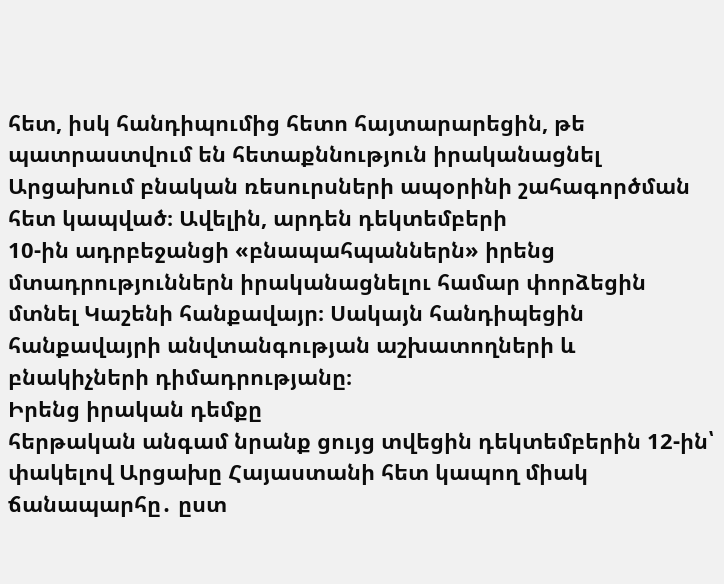հետ, իսկ հանդիպումից հետո հայտարարեցին, թե պատրաստվում են հետաքննություն իրականացնել
Արցախում բնական ռեսուրսների ապօրինի շահագործման հետ կապված։ Ավելին, արդեն դեկտեմբերի
10-ին ադրբեջանցի «բնապահպաններն» իրենց մտադրություններն իրականացնելու համար փորձեցին
մտնել Կաշենի հանքավայր։ Սակայն հանդիպեցին հանքավայրի անվտանգության աշխատողների և
բնակիչների դիմադրությանը։
Իրենց իրական դեմքը
հերթական անգամ նրանք ցույց տվեցին դեկտեմբերին 12-ին՝ փակելով Արցախը Հայաստանի հետ կապող միակ ճանապարհը․ ըստ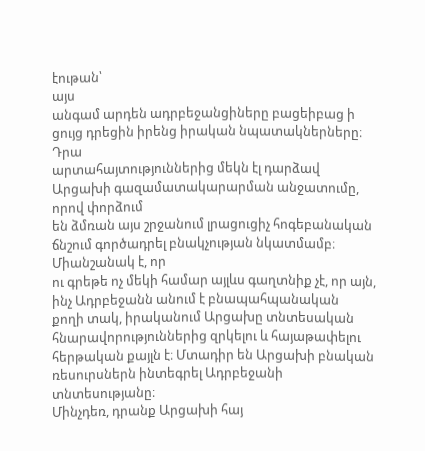էութան՝
այս
անգամ արդեն ադրբեջանցիները բացեիբաց ի ցույց դրեցին իրենց իրական նպատակներները։ Դրա
արտահայտություններից մեկն էլ դարձավ Արցախի գազամատակարարման անջատումը, որով փորձում
են ձմռան այս շրջանում լրացուցիչ հոգեբանական ճնշում գործադրել բնակչության նկատմամբ։
Միանշանակ է, որ
ու գրեթե ոչ մեկի համար այլևս գաղտնիք չէ, որ այն, ինչ Ադրբեջանն անում է բնապահպանական
քողի տակ, իրականում Արցախը տնտեսական հնարավորություններից զրկելու և հայաթափելու
հերթական քայլն է։ Մտադիր են Արցախի բնական ռեսուրսներն ինտեգրել Ադրբեջանի տնտեսությանը։
Մինչդեռ, դրանք Արցախի հայ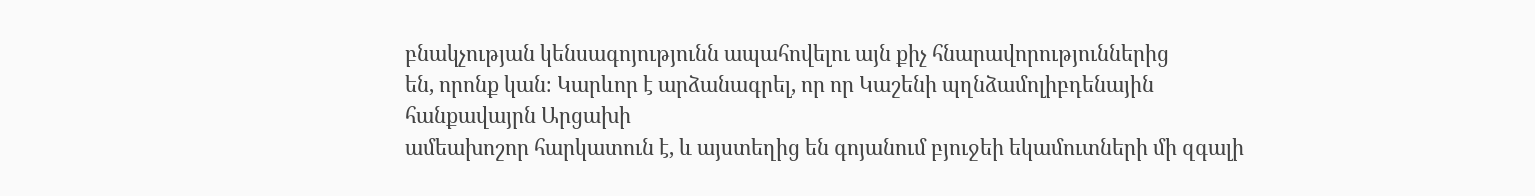բնակչության կենսագոյությունն ապահովելու այն քիչ հնարավորություններից
են, որոնք կան։ Կարևոր է արձանագրել, որ որ Կաշենի պղնձամոլիբդենային հանքավայրն Արցախի
ամեախոշոր հարկատուն է, և այստեղից են գոյանում բյուջեի եկամուտների մի զգալի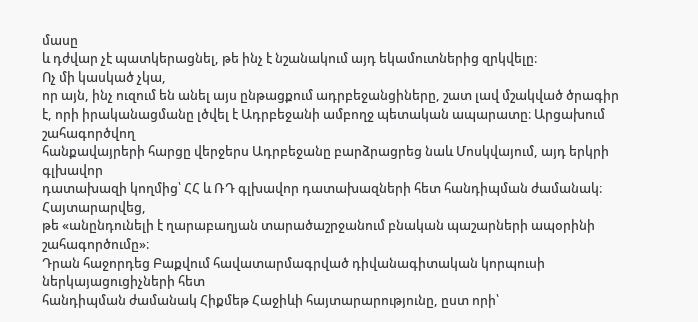մասը
և դժվար չէ պատկերացնել, թե ինչ է նշանակում այդ եկամուտներից զրկվելը։
Ոչ մի կասկած չկա,
որ այն, ինչ ուզում են անել այս ընթացքում ադրբեջանցիները, շատ լավ մշակված ծրագիր
է, որի իրականացմանը լծվել է Ադրբեջանի ամբողջ պետական ապարատը։ Արցախում շահագործվող
հանքավայրերի հարցը վերջերս Ադրբեջանը բարձրացրեց նաև Մոսկվայում, այդ երկրի գլխավոր
դատախազի կողմից՝ ՀՀ և ՌԴ գլխավոր դատախազների հետ հանդիպման ժամանակ։ Հայտարարվեց,
թե «անընդունելի է ղարաբաղյան տարածաշրջանում բնական պաշարների ապօրինի շահագործումը»։
Դրան հաջորդեց Բաքվում հավատարմագրված դիվանագիտական կորպուսի ներկայացուցիչների հետ
հանդիպման ժամանակ Հիքմեթ Հաջիևի հայտարարությունը, ըստ որի՝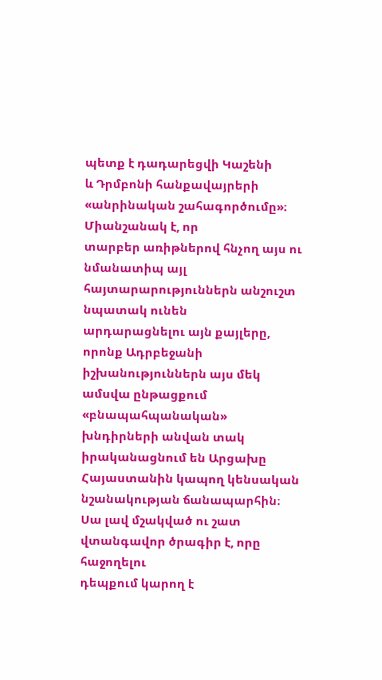պետք է դադարեցվի Կաշենի
և Դրմբոնի հանքավայրերի «անրինական շահագործումը»։
Միանշանակ է, որ
տարբեր առիթներով հնչող այս ու նմանատիպ այլ հայտարարություններն անշուշտ նպատակ ունեն
արդարացնելու այն քայլերը, որոնք Ադրբեջանի իշխանություններն այս մեկ ամսվա ընթացքում
«բնապահպանական» խնդիրների անվան տակ իրականացնում են Արցախը Հայաստանին կապող կենսական
նշանակության ճանապարհին։ Սա լավ մշակված ու շատ վտանգավոր ծրագիր է, որը հաջողելու
դեպքում կարող է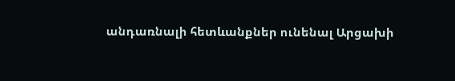անդառնալի հետևանքներ ունենալ Արցախի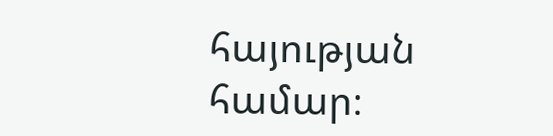հայության համար։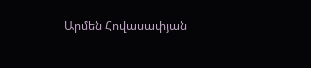Արմեն Հովասափյան